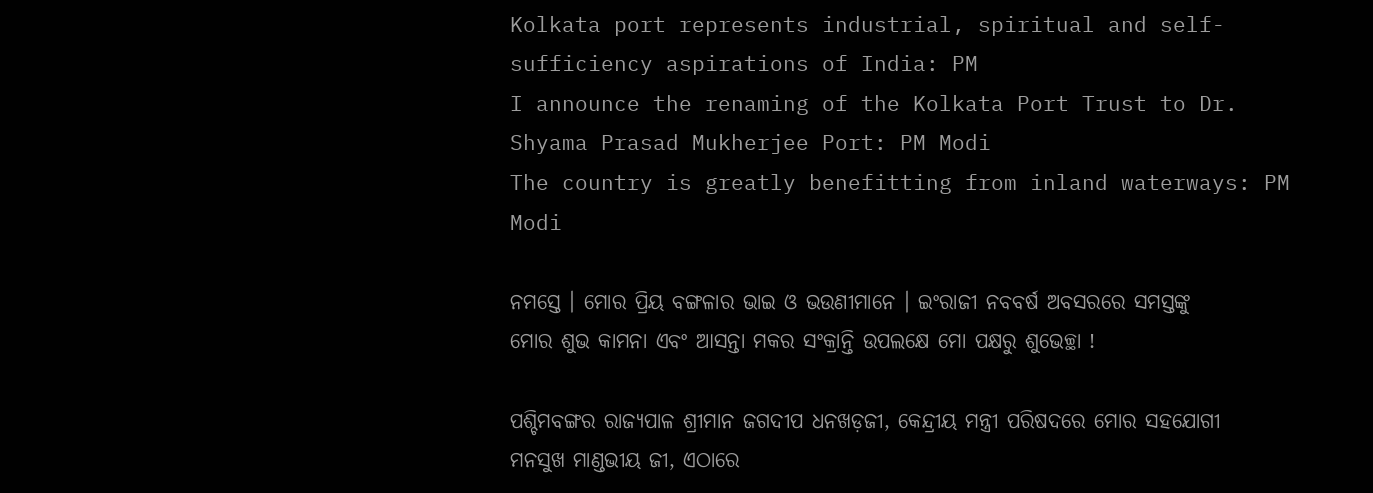Kolkata port represents industrial, spiritual and self-sufficiency aspirations of India: PM
I announce the renaming of the Kolkata Port Trust to Dr. Shyama Prasad Mukherjee Port: PM Modi
The country is greatly benefitting from inland waterways: PM Modi

ନମସ୍ତେ । ମୋର ପ୍ରିୟ ବଙ୍ଗଳାର ଭାଇ ଓ ଭଉଣୀମାନେ । ଇଂରାଜୀ ନବବର୍ଷ ଅବସରରେ ସମସ୍ତଙ୍କୁ ମୋର ଶୁଭ କାମନା ଏବଂ ଆସନ୍ତା ମକର ସଂକ୍ରାନ୍ତି ଉପଲକ୍ଷେ ମୋ ପକ୍ଷରୁ ଶୁଭେଚ୍ଛା !

ପଶ୍ଚିମବଙ୍ଗର ରାଜ୍ୟପାଳ ଶ୍ରୀମାନ ଜଗଦୀପ ଧନଖଡ଼ଜୀ, କେନ୍ଦ୍ରୀୟ ମନ୍ତ୍ରୀ ପରିଷଦରେ ମୋର ସହଯୋଗୀ ମନସୁଖ ମାଣ୍ଡଭୀୟ ଜୀ, ଏଠାରେ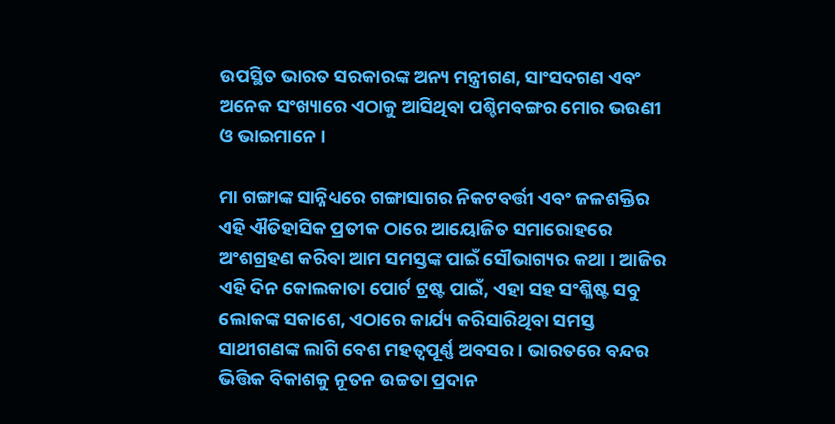ଉପସ୍ଥିତ ଭାରତ ସରକାରଙ୍କ ଅନ୍ୟ ମନ୍ତ୍ରୀଗଣ, ସାଂସଦଗଣ ଏବଂ ଅନେକ ସଂଖ୍ୟାରେ ଏଠାକୁ ଆସିଥିବା ପଶ୍ଚିମବଙ୍ଗର ମୋର ଭଉଣୀ ଓ ଭାଇମାନେ ।

ମା ଗଙ୍ଗାଙ୍କ ସାନ୍ନିଧ୍ୟରେ ଗଙ୍ଗାସାଗର ନିକଟବର୍ତ୍ତୀ ଏବଂ ଜଳଶକ୍ତିର ଏହି ଐତିହାସିକ ପ୍ରତୀକ ଠାରେ ଆୟୋଜିତ ସମାରୋହରେ ଅଂଶଗ୍ରହଣ କରିବା ଆମ ସମସ୍ତଙ୍କ ପାଇଁ ସୌଭାଗ୍ୟର କଥା । ଆଜିର ଏହି ଦିନ କୋଲକାତା ପୋର୍ଟ ଟ୍ରଷ୍ଟ ପାଇଁ, ଏହା ସହ ସଂଶ୍ଳିଷ୍ଟ ସବୁ ଲୋକଙ୍କ ସକାଶେ, ଏଠାରେ କାର୍ଯ୍ୟ କରିସାରିଥିବା ସମସ୍ତ ସାଥୀଗଣଙ୍କ ଲାଗି ବେଶ ମହତ୍ଵପୂର୍ଣ୍ଣ ଅବସର । ଭାରତରେ ବନ୍ଦର ଭିତ୍ତିକ ବିକାଶକୁ ନୂତନ ଉଚ୍ଚତା ପ୍ରଦାନ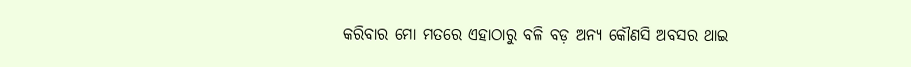କରିବାର ମୋ ମତରେ ଏହାଠାରୁ ବଳି ବଡ଼ ଅନ୍ୟ କୌଣସି ଅବସର ଥାଇ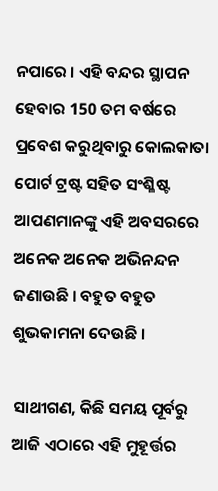ନପାରେ । ଏହି ବନ୍ଦର ସ୍ଥାପନ ହେବାର 150 ତମ ବର୍ଷରେ ପ୍ରବେଶ କରୁଥିବାରୁ କୋଲକାତା ପୋର୍ଟ ଟ୍ରଷ୍ଟ ସହିତ ସଂଶ୍ଳିଷ୍ଟ ଆପଣମାନଙ୍କୁ ଏହି ଅବସରରେ ଅନେକ ଅନେକ ଅଭିନନ୍ଦନ ଜଣାଉଛି । ବହୁତ ବହୁତ ଶୁଭକାମନା ଦେଉଛି ।

ସାଥୀଗଣ, କିଛି ସମୟ ପୂର୍ବରୁ ଆଜି ଏଠାରେ ଏହି ମୁହୂର୍ତ୍ତର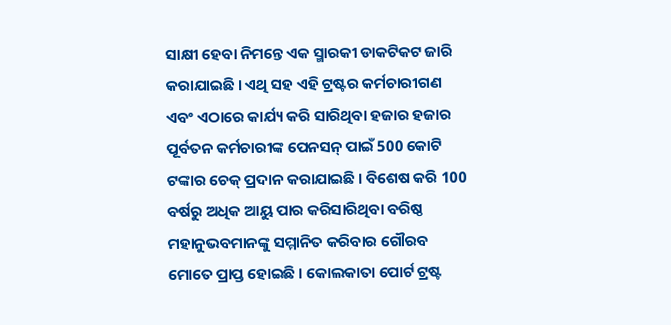ସାକ୍ଷୀ ହେବା ନିମନ୍ତେ ଏକ ସ୍ମାରକୀ ଡାକଟିକଟ ଜାରି କରାଯାଇଛି । ଏଥି ସହ ଏହି ଟ୍ରଷ୍ଟର କର୍ମଚାରୀଗଣ ଏବଂ ଏଠାରେ କାର୍ଯ୍ୟ କରି ସାରିଥିବା ହଜାର ହଜାର ପୂର୍ବତନ କର୍ମଚାରୀଙ୍କ ପେନସନ୍ ପାଇଁ 500 କୋଟି ଟଙ୍କାର ଚେକ୍‌ ପ୍ରଦାନ କରାଯାଇଛି । ବିଶେଷ କରି 100 ବର୍ଷରୁ ଅଧିକ ଆୟୁ ପାର କରିସାରିଥିବା ବରିଷ୍ଠ ମହାନୁଭବମାନଙ୍କୁ ସମ୍ମାନିତ କରିବାର ଗୌରବ ମୋତେ ପ୍ରାପ୍ତ ହୋଇଛି । କୋଲକାତା ପୋର୍ଟ ଟ୍ରଷ୍ଟ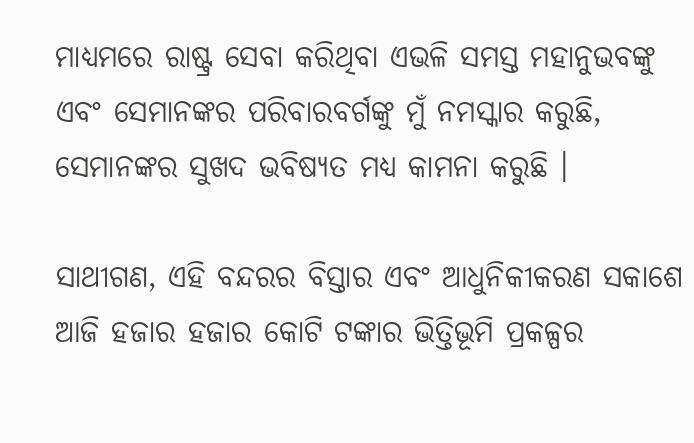ମାଧ୍ୟମରେ ରାଷ୍ଟ୍ର ସେବା କରିଥିବା ଏଭଳି ସମସ୍ତ ମହାନୁଭବଙ୍କୁ ଏବଂ ସେମାନଙ୍କର ପରିବାରବର୍ଗଙ୍କୁ ମୁଁ ନମସ୍କାର କରୁଛି, ସେମାନଙ୍କର ସୁଖଦ ଭବିଷ୍ୟତ ମଧ୍ୟ କାମନା କରୁଛି ।

ସାଥୀଗଣ, ଏହି ବନ୍ଦରର ବିସ୍ତାର ଏବଂ ଆଧୁନିକୀକରଣ ସକାଶେ ଆଜି ହଜାର ହଜାର କୋଟି ଟଙ୍କାର ଭିତ୍ତିଭୂମି ପ୍ରକଳ୍ପର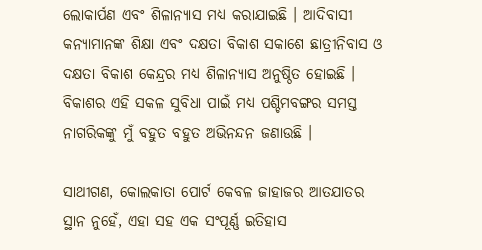ଲୋକାର୍ପଣ ଏବଂ ଶିଳାନ୍ୟାସ ମଧ୍ୟ କରାଯାଇଛି । ଆଦିବାସୀ କନ୍ୟାମାନଙ୍କ ଶିକ୍ଷା ଏବଂ ଦକ୍ଷତା ବିକାଶ ସକାଶେ ଛାତ୍ରୀନିବାସ ଓ ଦକ୍ଷତା ବିକାଶ କେନ୍ଦ୍ରର ମଧ୍ୟ ଶିଳାନ୍ୟାସ ଅନୁଷ୍ଠିତ ହୋଇଛି । ବିକାଶର ଏହି ସକଳ ସୁବିଧା ପାଇଁ ମଧ୍ୟ ପଶ୍ଚିମବଙ୍ଗର ସମସ୍ତ ନାଗରିକଙ୍କୁ ମୁଁ ବହୁତ ବହୁତ ଅଭିନନ୍ଦନ ଜଣାଉଛି ।

ସାଥୀଗଣ, କୋଲକାତା ପୋର୍ଟ କେବଳ ଜାହାଜର ଆତଯାତର ସ୍ଥାନ ନୁହେଁ, ଏହା ସହ ଏକ ସଂପୂର୍ଣ୍ଣ ଇତିହାସ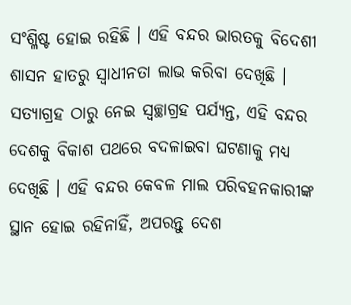ସଂଶ୍ଳିଷ୍ଟ ହୋଇ ରହିଛି । ଏହି ବନ୍ଦର ଭାରତକୁ ବିଦେଶୀ ଶାସନ ହାତରୁ ସ୍ୱାଧୀନତା ଲାଭ କରିବା ଦେଖିଛି । ସତ୍ୟାଗ୍ରହ ଠାରୁ ନେଇ ସ୍ୱଚ୍ଛାଗ୍ରହ ପର୍ଯ୍ୟନ୍ତ, ଏହି ବନ୍ଦର ଦେଶକୁ ବିକାଶ ପଥରେ ବଦଳାଇବା ଘଟଣାକୁ ମଧ୍ୟ ଦେଖିଛି । ଏହି ବନ୍ଦର କେବଳ ମାଲ ପରିବହନକାରୀଙ୍କ ସ୍ଥାନ ହୋଇ ରହିନାହିଁ, ଅପରନ୍ତୁ ଦେଶ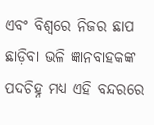ଏବଂ ବିଶ୍ୱରେ ନିଜର ଛାପ ଛାଡ଼ିବା ଭଳି ଜ୍ଞାନବାହକଙ୍କ ପଦଚିହ୍ନ ମଧ୍ୟ ଏହି ବନ୍ଦରରେ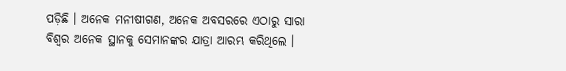ପଡ଼ିଛି । ଅନେକ ମନୀଷୀଗଣ, ଅନେକ ଅବସରରେ ଏଠାରୁ ସାରା ବିଶ୍ୱର ଅନେକ ସ୍ଥାନକୁ ସେମାନଙ୍କର ଯାତ୍ରା ଆରମ୍ଭ କରିଥିଲେ ।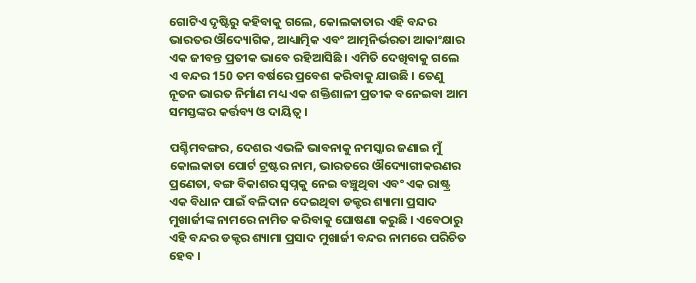ଗୋଟିଏ ଦୃଷ୍ଟିରୁ କହିବାକୁ ଗଲେ, କୋଲକାତାର ଏହି ବନ୍ଦର ଭାରତର ଔଦ୍ୟୋଗିକ, ଆଧ୍ୟାତ୍ମିକ ଏବଂ ଆତ୍ମନିର୍ଭରତା ଆକାଂକ୍ଷାର ଏକ ଜୀବନ୍ତ ପ୍ରତୀକ ଭାବେ ରହିଆସିଛି । ଏମିତି ଦେଖିବାକୁ ଗଲେ ଏ ବନ୍ଦର 150 ତମ ବର୍ଷରେ ପ୍ରବେଶ କରିବାକୁ ଯାଉଛି । ତେଣୁ ନୂତନ ଭାରତ ନିର୍ମାଣ ମଧ୍ୟ ଏକ ଶକ୍ତିଶାଳୀ ପ୍ରତୀକ ବନେଇବା ଆମ ସମସ୍ତଙ୍କର କର୍ତ୍ତବ୍ୟ ଓ ଦାୟିତ୍ୱ ।

ପଶ୍ଚିମବଙ୍ଗର, ଦେଶର ଏଭଳି ଭାବନାକୁ ନମସ୍କାର ଜଣାଇ ମୁଁ କୋଲକାତା ପୋର୍ଟ ଟ୍ରଷ୍ଟର ନାମ, ଭାରତରେ ଔଦ୍ୟୋଗୀକରଣର ପ୍ରଣେତା, ବଙ୍ଗ ବିକାଶର ସ୍ୱପ୍ନକୁ ନେଇ ବଞ୍ଚୁଥିବା ଏବଂ ଏକ ରାଷ୍ଟ୍ର ଏକ ବିଧାନ ପାଇଁ ବଳିଦାନ ଦେଇଥିବା ଡକ୍ଟର ଶ୍ୟାମା ପ୍ରସାଦ ମୁଖାର୍ଜୀଙ୍କ ନାମରେ ନାମିତ କରିବାକୁ ଘୋଷଣା କରୁଛି । ଏବେଠାରୁ ଏହି ବନ୍ଦର ଡକ୍ଟର ଶ୍ୟାମା ପ୍ରସାଦ ମୁଖାର୍ଜୀ ବନ୍ଦର ନାମରେ ପରିଚିତ ହେବ ।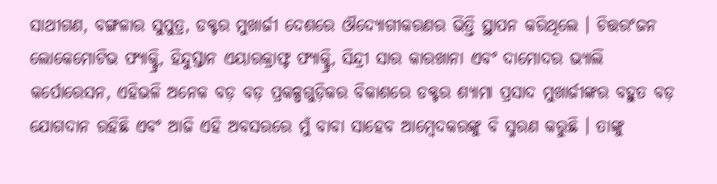ସାଥୀଗଣ, ବଙ୍ଗଳାର ସୁପୁତ୍ର, ଡକ୍ଟର ମୁଖାର୍ଜୀ ଦେଶରେ ଔଦ୍ୟୋଗୀକରଣର ଭିତ୍ତି ସ୍ଥାପନ କରିଥିଲେ । ଚିତ୍ତରଂଜନ ଲୋକେମୋଟିଭ ଫ୍ୟାକ୍ଟ୍ରି, ହିନ୍ଦୁସ୍ତାନ ଏୟାରକ୍ରାଫ୍ଟ ଫ୍ୟାକ୍ଟ୍ରି, ସିନ୍ଦ୍ରୀ ସାର କାରଖାନା ଏବଂ ଦାମୋଦର ଭ୍ୟାଲି କର୍ପୋରେସନ, ଏହିଭଳି ଅନେକ ବଡ଼ ବଡ଼ ପ୍ରକଳ୍ପଗୁଡ଼ିକର ବିକାଶରେ ଡକ୍ଟର ଶ୍ୟାମା ପ୍ରସାଦ ମୁଖାର୍ଜୀଙ୍କର ବହୁତ ବଡ଼ ଯୋଗଦାନ ରହିଛି ଏବଂ ଆଜି ଏହି ଅବସରରେ ମୁଁ ବାବା ସାହେବ ଆମ୍ବେଦକରଙ୍କୁ ବି ସ୍ମରଣ କରୁଛି । ତାଙ୍କୁ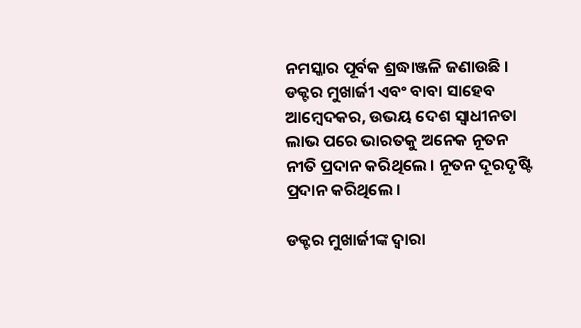ନମସ୍କାର ପୂର୍ବକ ଶ୍ରଦ୍ଧାଞ୍ଜଳି ଜଣାଉଛି । ଡକ୍ଟର ମୁଖାର୍ଜୀ ଏବଂ ବାବା ସାହେବ ଆମ୍ବେଦକର, ଉଭୟ ଦେଶ ସ୍ୱାଧୀନତା ଲାଭ ପରେ ଭାରତକୁ ଅନେକ ନୂତନ ନୀତି ପ୍ରଦାନ କରିଥିଲେ । ନୂତନ ଦୂରଦୃଷ୍ଟି ପ୍ରଦାନ କରିଥିଲେ ।

ଡକ୍ଟର ମୁଖାର୍ଜୀଙ୍କ ଦ୍ୱାରା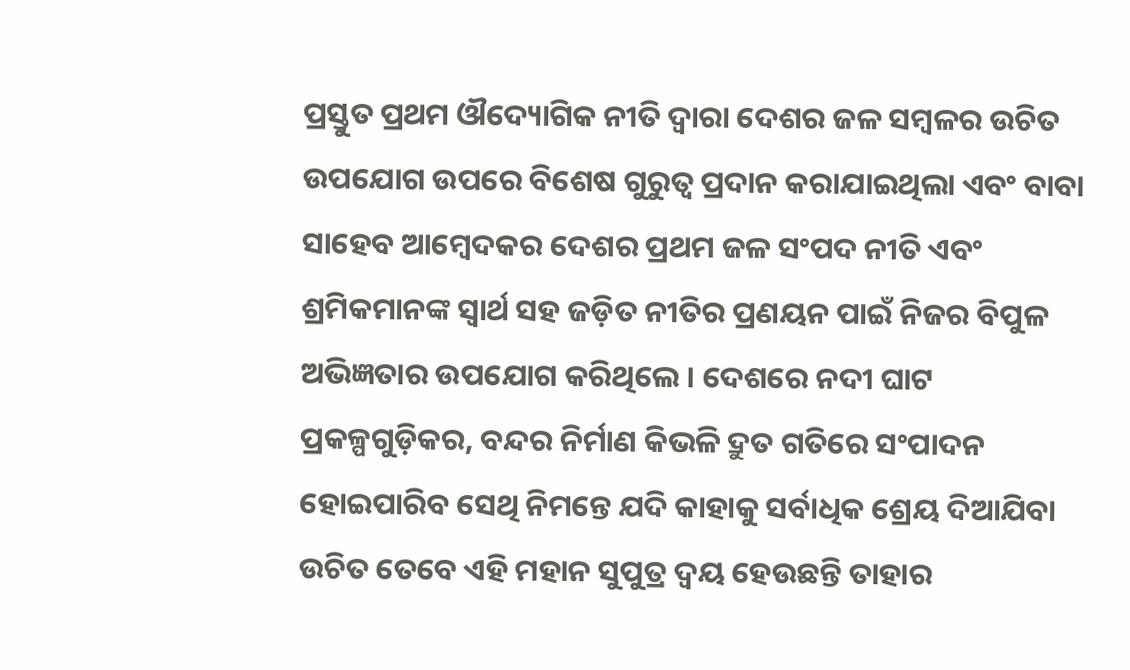ପ୍ରସ୍ତୁତ ପ୍ରଥମ ଔଦ୍ୟୋଗିକ ନୀତି ଦ୍ୱାରା ଦେଶର ଜଳ ସମ୍ବଳର ଉଚିତ ଉପଯୋଗ ଉପରେ ବିଶେଷ ଗୁରୁତ୍ୱ ପ୍ରଦାନ କରାଯାଇଥିଲା ଏବଂ ବାବା ସାହେବ ଆମ୍ବେଦକର ଦେଶର ପ୍ରଥମ ଜଳ ସଂପଦ ନୀତି ଏବଂ ଶ୍ରମିକମାନଙ୍କ ସ୍ୱାର୍ଥ ସହ ଜଡ଼ିତ ନୀତିର ପ୍ରଣୟନ ପାଇଁ ନିଜର ବିପୁଳ ଅଭିଜ୍ଞତାର ଉପଯୋଗ କରିଥିଲେ । ଦେଶରେ ନଦୀ ଘାଟ ପ୍ରକଳ୍ପଗୁଡ଼ିକର, ବନ୍ଦର ନିର୍ମାଣ କିଭଳି ଦ୍ରୁତ ଗତିରେ ସଂପାଦନ ହୋଇପାରିବ ସେଥି ନିମନ୍ତେ ଯଦି କାହାକୁ ସର୍ବାଧିକ ଶ୍ରେୟ ଦିଆଯିବା ଉଚିତ ତେବେ ଏହି ମହାନ ସୁପୁତ୍ର ଦ୍ୱୟ ହେଉଛନ୍ତି ତାହାର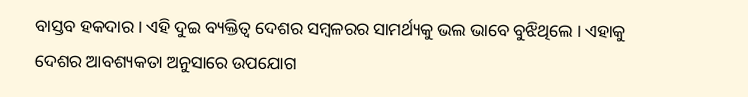ବାସ୍ତବ ହକଦାର । ଏହି ଦୁଇ ବ୍ୟକ୍ତିତ୍ୱ ଦେଶର ସମ୍ବଳରର ସାମର୍ଥ୍ୟକୁ ଭଲ ଭାବେ ବୁଝିଥିଲେ । ଏହାକୁ ଦେଶର ଆବଶ୍ୟକତା ଅନୁସାରେ ଉପଯୋଗ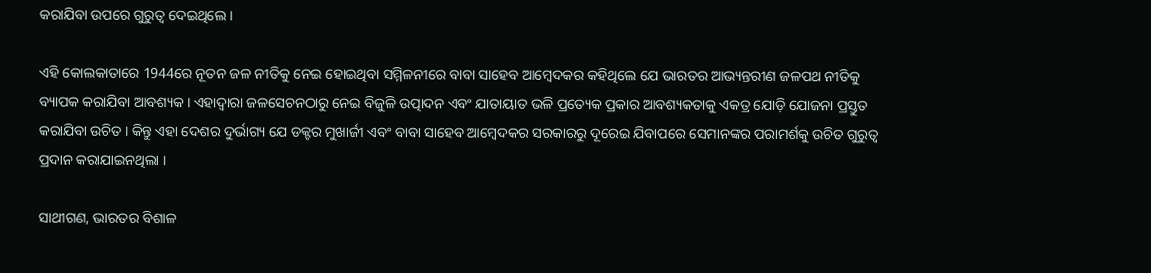କରାଯିବା ଉପରେ ଗୁରୁତ୍ୱ ଦେଇଥିଲେ ।

ଏହି କୋଲକାତାରେ 1944ରେ ନୂତନ ଜଳ ନୀତିକୁ ନେଇ ହୋଇଥିବା ସମ୍ମିଳନୀରେ ବାବା ସାହେବ ଆମ୍ବେଦକର କହିଥିଲେ ଯେ ଭାରତର ଆଭ୍ୟନ୍ତରୀଣ ଜଳପଥ ନୀତିକୁ ବ୍ୟାପକ କରାଯିବା ଆବଶ୍ୟକ । ଏହାଦ୍ୱାରା ଜଳସେଚନଠାରୁ ନେଇ ବିଜୁଳି ଉତ୍ପାଦନ ଏବଂ ଯାତାୟାତ ଭଳି ପ୍ରତ୍ୟେକ ପ୍ରକାର ଆବଶ୍ୟକତାକୁ ଏକତ୍ର ଯୋଡ଼ି ଯୋଜନା ପ୍ରସ୍ତୁତ କରାଯିବା ଉଚିତ । କିନ୍ତୁ ଏହା ଦେଶର ଦୁର୍ଭାଗ୍ୟ ଯେ ଡକ୍ଟର ମୁଖାର୍ଜୀ ଏବଂ ବାବା ସାହେବ ଆମ୍ବେଦକର ସରକାରରୁ ଦୂରେଇ ଯିବାପରେ ସେମାନଙ୍କର ପରାମର୍ଶକୁ ଉଚିତ ଗୁରୁତ୍ୱ ପ୍ରଦାନ କରାଯାଇନଥିଲା ।

ସାଥୀଗଣ, ଭାରତର ବିଶାଳ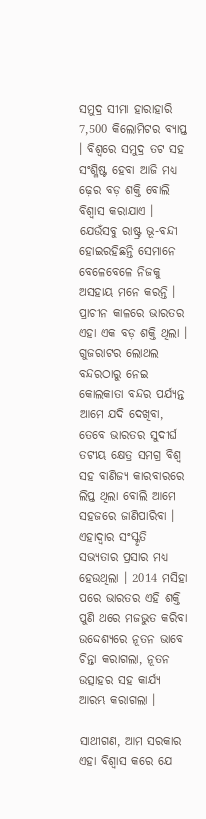ସମୁଦ୍ର ସୀମା ହାରାହାରି 7,500 କିଲୋମିଟର ବ୍ୟାପ୍ତ । ବିଶ୍ୱରେ ସମୁଦ୍ର ତଟ ସହ ସଂଶ୍ଳିଷ୍ଟ ହେବା ଆଜି ମଧ୍ୟ ଢ଼େର ବଡ଼ ଶକ୍ତି ବୋଲି ବିଶ୍ୱାସ କରାଯାଏ । ଯେଉଁସବୁ ରାଷ୍ଟ୍ର ଭୂ-ବନ୍ଦୀ ହୋଇରହିଛନ୍ତି ସେମାନେ ବେଳେବେଳେ ନିଜକୁ ଅସହାୟ ମନେ କରନ୍ତି । ପ୍ରାଚୀନ କାଳରେ ଭାରତର ଏହା ଏକ ବଡ଼ ଶକ୍ତି ଥିଲା । ଗୁଜରାଟର ଲୋଥଲ ବନ୍ଦରଠାରୁ ନେଇ କୋଲକାତା ବନ୍ଦର ପର୍ଯ୍ୟନ୍ତ ଆମେ ଯଦି ଦେଖିବା, ତେବେ ଭାରତର ସୁଦୀର୍ଘ ତଟୀୟ କ୍ଷେତ୍ର ସମଗ୍ର ବିଶ୍ୱ ସହ ବାଣିଜ୍ୟ କାରବାରରେ ଲିପ୍ତ ଥିଲା ବୋଲି ଆମେ ସହଜରେ ଜାଣିପାରିବା । ଏହାଦ୍ୱାର ସଂସ୍କୃତି ସଭ୍ୟତାର ପ୍ରସାର ମଧ୍ୟ ହେଉଥିଲା । 2014 ମସିହା ପରେ ଭାରତର ଏହି ଶକ୍ତି ପୁଣି ଥରେ ମଜଭୁତ କରିବା ଉଦ୍ଦେଶ୍ୟରେ ନୂତନ ଭାବେ ଚିନ୍ତା କରାଗଲା, ନୂତନ ଉତ୍ସାହର ସହ କାର୍ଯ୍ୟ ଆରମ୍ଭ କରାଗଲା ।

ସାଥୀଗଣ, ଆମ ସରକାର ଏହା ବିଶ୍ୱାସ କରେ ଯେ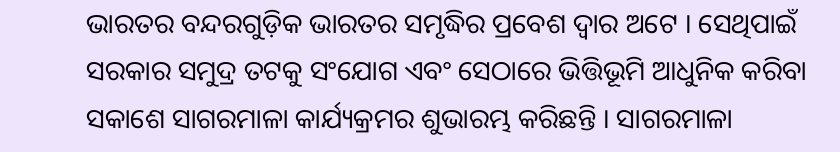ଭାରତର ବନ୍ଦରଗୁଡ଼ିକ ଭାରତର ସମୃଦ୍ଧିର ପ୍ରବେଶ ଦ୍ୱାର ଅଟେ । ସେଥିପାଇଁ ସରକାର ସମୁଦ୍ର ତଟକୁ ସଂଯୋଗ ଏବଂ ସେଠାରେ ଭିତ୍ତିଭୂମି ଆଧୁନିକ କରିବା ସକାଶେ ସାଗରମାଳା କାର୍ଯ୍ୟକ୍ରମର ଶୁଭାରମ୍ଭ କରିଛନ୍ତି । ସାଗରମାଳା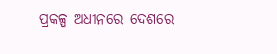ପ୍ରକଳ୍ପ ଅଧୀନରେ ଦେଶରେ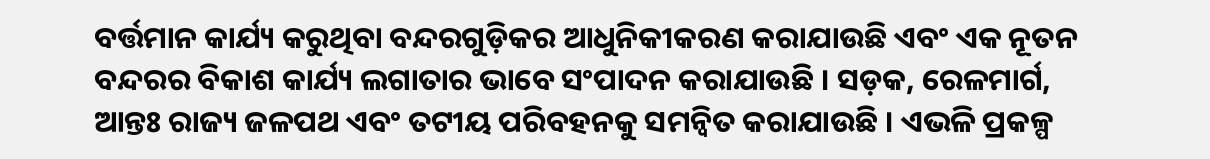ବର୍ତ୍ତମାନ କାର୍ଯ୍ୟ କରୁଥିବା ବନ୍ଦରଗୁଡ଼ିକର ଆଧୁନିକୀକରଣ କରାଯାଉଛି ଏବଂ ଏକ ନୂତନ ବନ୍ଦରର ବିକାଶ କାର୍ଯ୍ୟ ଲଗାତାର ଭାବେ ସଂପାଦନ କରାଯାଉଛି । ସଡ଼କ, ରେଳମାର୍ଗ, ଆନ୍ତଃ ରାଜ୍ୟ ଜଳପଥ ଏବଂ ତଟୀୟ ପରିବହନକୁ ସମନ୍ୱିତ କରାଯାଉଛି । ଏଭଳି ପ୍ରକଳ୍ପ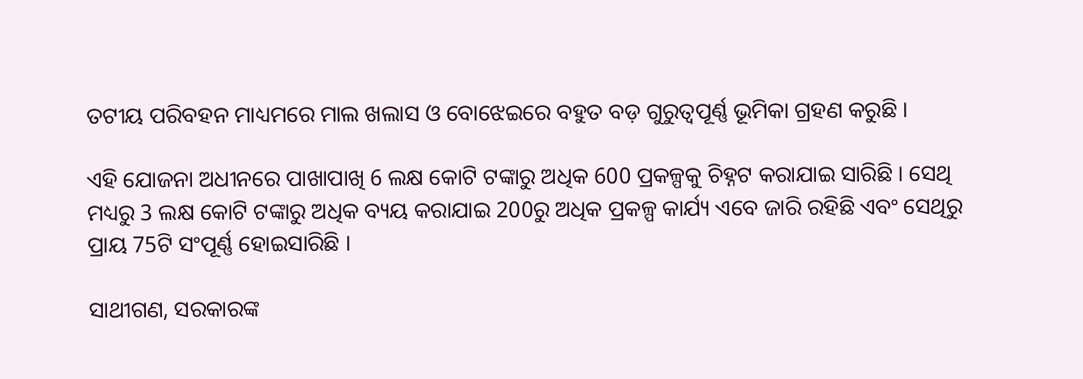ତଟୀୟ ପରିବହନ ମାଧ୍ୟମରେ ମାଲ ଖଲାସ ଓ ବୋଝେଇରେ ବହୁତ ବଡ଼ ଗୁରୁତ୍ୱପୂର୍ଣ୍ଣ ଭୂମିକା ଗ୍ରହଣ କରୁଛି ।

ଏହି ଯୋଜନା ଅଧୀନରେ ପାଖାପାଖି 6 ଲକ୍ଷ କୋଟି ଟଙ୍କାରୁ ଅଧିକ 600 ପ୍ରକଳ୍ପକୁ ଚିହ୍ନଟ କରାଯାଇ ସାରିଛି । ସେଥି ମଧ୍ୟରୁ 3 ଲକ୍ଷ କୋଟି ଟଙ୍କାରୁ ଅଧିକ ବ୍ୟୟ କରାଯାଇ 200ରୁ ଅଧିକ ପ୍ରକଳ୍ପ କାର୍ଯ୍ୟ ଏବେ ଜାରି ରହିଛି ଏବଂ ସେଥିରୁ ପ୍ରାୟ 75ଟି ସଂପୂର୍ଣ୍ଣ ହୋଇସାରିଛି ।

ସାଥୀଗଣ, ସରକାରଙ୍କ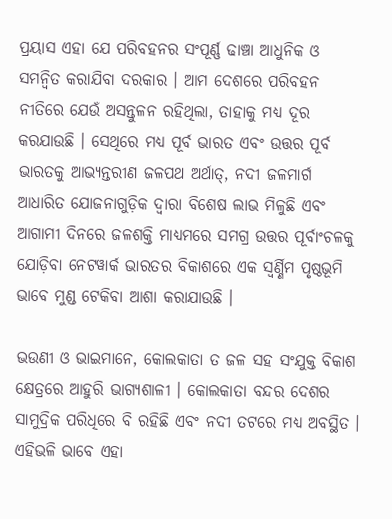ପ୍ରୟାସ ଏହା ଯେ ପରିବହନର ସଂପୂର୍ଣ୍ଣ ଢାଞ୍ଚା ଆଧୁନିକ ଓ ସମନ୍ୱିତ କରାଯିବା ଦରକାର । ଆମ ଦେଶରେ ପରିବହନ ନୀତିରେ ଯେଉଁ ଅସନ୍ତୁଳନ ରହିଥିଲା, ତାହାକୁ ମଧ୍ୟ ଦୂର କରଯାଉଛି । ସେଥିରେ ମଧ୍ୟ ପୂର୍ବ ଭାରତ ଏବଂ ଉତ୍ତର ପୂର୍ବ ଭାରତକୁ ଆଭ୍ୟନ୍ତରୀଣ ଜଳପଥ ଅର୍ଥାତ୍, ନଦୀ ଜଳମାର୍ଗ ଆଧାରିତ ଯୋଜନାଗୁଡ଼ିକ ଦ୍ୱାରା ବିଶେଷ ଲାଭ ମିଳୁଛି ଏବଂ ଆଗାମୀ ଦିନରେ ଜଳଶକ୍ତି ମାଧ୍ୟମରେ ସମଗ୍ର ଉତ୍ତର ପୂର୍ବାଂଚଳକୁ ଯୋଡ଼ିବା ନେଟୱାର୍କ ଭାରତର ବିକାଶରେ ଏକ ସ୍ୱର୍ଣ୍ଣିମ ପୃଷ୍ଠଭୂମି ଭାବେ ମୁଣ୍ଡ ଟେକିବା ଆଶା କରାଯାଉଛି ।

ଭଉଣୀ ଓ ଭାଇମାନେ, କୋଲକାତା ତ ଜଳ ସହ ସଂଯୁକ୍ତ ବିକାଶ କ୍ଷେତ୍ରରେ ଆହୁରି ଭାଗ୍ୟଶାଳୀ । କୋଲକାତା ବନ୍ଦର ଦେଶର ସାମୁଦ୍ରିକ ପରିଧିରେ ବି ରହିଛି ଏବଂ ନଦୀ ତଟରେ ମଧ୍ୟ ଅବସ୍ଥିତ । ଏହିଭଳି ଭାବେ ଏହା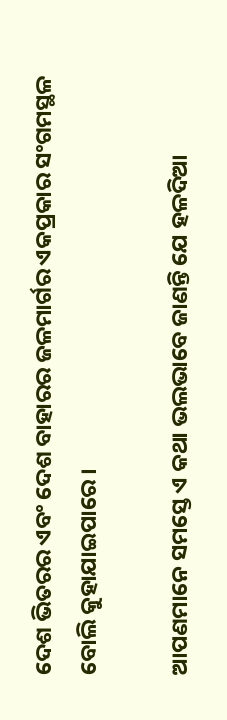ଦେଶ ଭିତରର ଏବଂ ଦେଶ ବାହାରର ଜଳମାର୍ଗର ଏକପ୍ରକାର ସଂଗମସ୍ଥଳ ବୋଲି କୁହାଯାଇପାରେ ।

ଆପଣମାନେ ସମସ୍ତେ ଏ କଥା ଭଲଭାବେ ଜାଣନ୍ତି ଯେ ହଳଦିଆ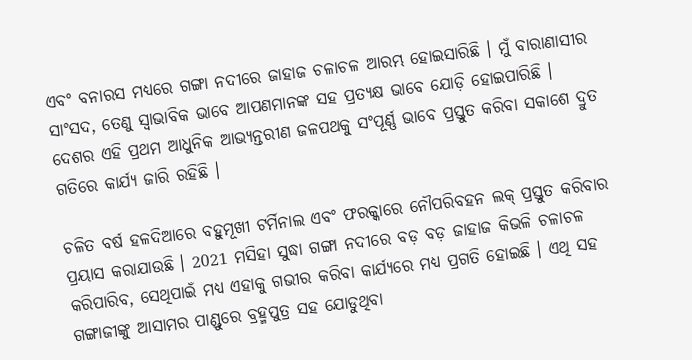ଏବଂ ବନାରସ ମଧ୍ୟରେ ଗଙ୍ଗା ନଦୀରେ ଜାହାଜ ଚଳାଚଳ ଆରମ୍ଭ ହୋଇସାରିଛି । ମୁଁ ବାରାଣାସୀର ସାଂସଦ, ତେଣୁ ସ୍ୱାଭାବିକ ଭାବେ ଆପଣମାନଙ୍କ ସହ ପ୍ରତ୍ୟକ୍ଷ ଭାବେ ଯୋଡ଼ି ହୋଇପାରିଛି । ଦେଶର ଏହି ପ୍ରଥମ ଆଧୁନିକ ଆଭ୍ୟନ୍ତରୀଣ ଜଳପଥକୁ ସଂପୂର୍ଣ୍ଣ ଭାବେ ପ୍ରସ୍ତୁତ କରିବା ସକାଶେ ଦ୍ରୁତ ଗତିରେ କାର୍ଯ୍ୟ ଜାରି ରହିଛି ।

ଚଳିତ ବର୍ଷ ହଳଦିଆରେ ବହୁମୂଖୀ ଟର୍ମିନାଲ ଏବଂ ଫରକ୍କାରେ ନୌପରିବହନ ଲକ୍ ପ୍ରସ୍ତୁତ କରିବାର ପ୍ରୟାସ କରାଯାଉଛି । 2021 ମସିହା ସୁଦ୍ଧା ଗଙ୍ଗା ନଦୀରେ ବଡ଼ ବଡ଼ ଜାହାଜ କିଭଳି ଚଳାଚଳ କରିପାରିବ, ସେଥିପାଇଁ ମଧ୍ୟ ଏହାକୁ ଗଭୀର କରିବା କାର୍ଯ୍ୟରେ ମଧ୍ୟ ପ୍ରଗତି ହୋଇଛି । ଏଥି ସହ ଗଙ୍ଗାଜୀଙ୍କୁ ଆସାମର ପାଣ୍ଡୁରେ ବ୍ରହ୍ମପୁତ୍ର ସହ ଯୋଡୁଥିବା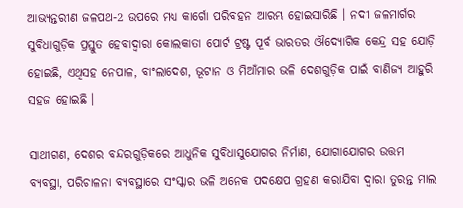ଆଭ୍ୟନ୍ତରୀଣ ଜଳପଥ-2 ଉପରେ ମଧ୍ୟ କାର୍ଗୋ ପରିବହନ ଆରମ୍ଭ ହୋଇସାରିଛି । ନଦୀ ଜଳମାର୍ଗର ସୁବିଧାଗୁଡ଼ିକ ପ୍ରସ୍ତୁତ ହେବାଦ୍ୱାରା କୋଲକାତା ପୋର୍ଟ ଟ୍ରଷ୍ଟ ପୂର୍ବ ଭାରତର ଔଦ୍ୟୋଗିକ କେନ୍ଦ୍ର ସହ ଯୋଡ଼ି ହୋଇଛି, ଏଥିସହ ନେପାଳ, ବାଂଲାଦେଶ, ଭୂଟାନ ଓ ମିଆଁମାର ଭଳି ଦେଶଗୁଡ଼ିକ ପାଇଁ ବାଣିଜ୍ୟ ଆହୁରି ସହଜ ହୋଇଛି ।

ସାଥୀଗଣ, ଦେଶର ବନ୍ଦରଗୁଡ଼ିକରେ ଆଧୁନିକ ସୁବିଧାସୁଯୋଗର ନିର୍ମାଣ, ଯୋଗାଯୋଗର ଉତ୍ତମ ବ୍ୟବସ୍ଥା, ପରିଚାଳନା ବ୍ୟବସ୍ଥାରେ ସଂସ୍କାର ଭଳି ଅନେକ ପଦକ୍ଷେପ ଗ୍ରହଣ କରାଯିବା ଦ୍ୱାରା ତୁରନ୍ତ ମାଲ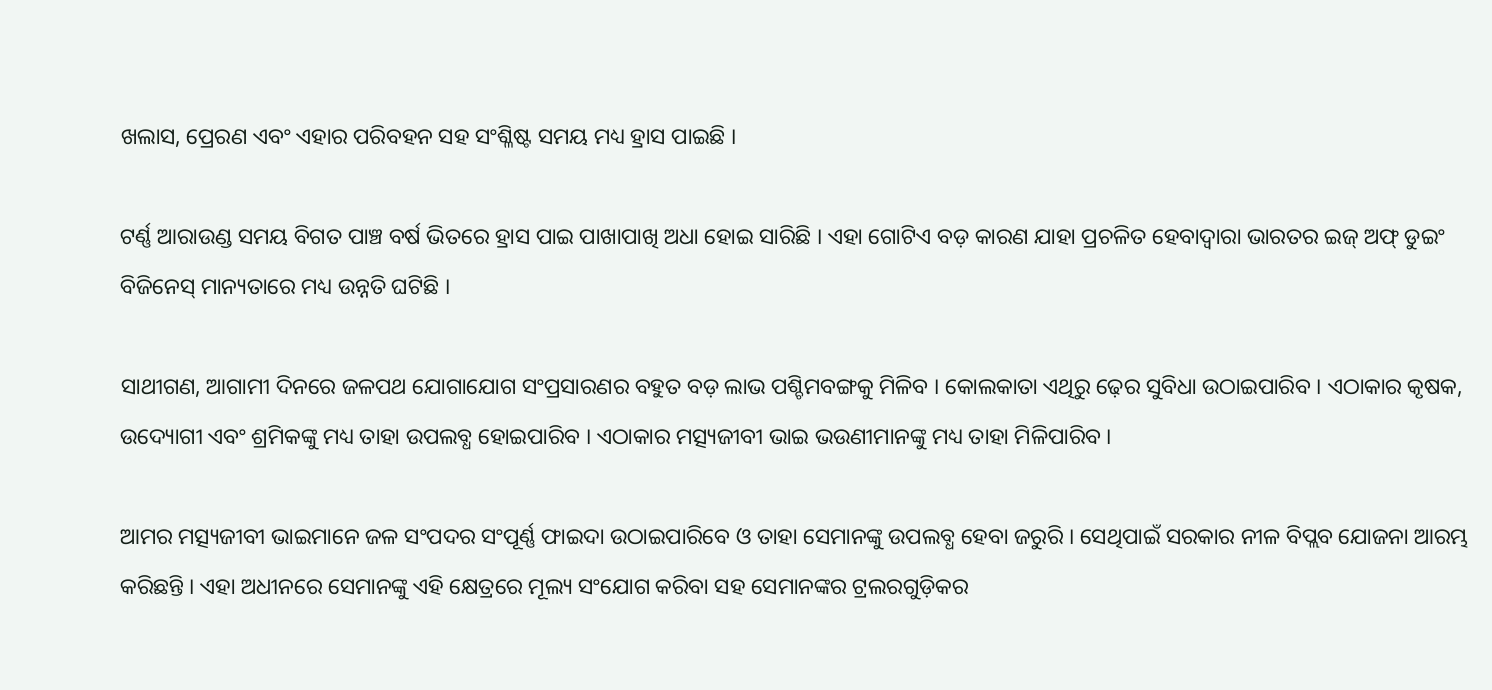ଖଲାସ, ପ୍ରେରଣ ଏବଂ ଏହାର ପରିବହନ ସହ ସଂଶ୍ଳିଷ୍ଟ ସମୟ ମଧ୍ୟ ହ୍ରାସ ପାଇଛି ।

ଟର୍ଣ୍ଣ ଆରାଉଣ୍ଡ ସମୟ ବିଗତ ପାଞ୍ଚ ବର୍ଷ ଭିତରେ ହ୍ରାସ ପାଇ ପାଖାପାଖି ଅଧା ହୋଇ ସାରିଛି । ଏହା ଗୋଟିଏ ବଡ଼ କାରଣ ଯାହା ପ୍ରଚଳିତ ହେବାଦ୍ୱାରା ଭାରତର ଇଜ୍ ଅଫ୍ ଡୁଇଂ ବିଜିନେସ୍ ମାନ୍ୟତାରେ ମଧ୍ୟ ଉନ୍ନତି ଘଟିଛି ।

ସାଥୀଗଣ, ଆଗାମୀ ଦିନରେ ଜଳପଥ ଯୋଗାଯୋଗ ସଂପ୍ରସାରଣର ବହୁତ ବଡ଼ ଲାଭ ପଶ୍ଚିମବଙ୍ଗକୁ ମିଳିବ । କୋଲକାତା ଏଥିରୁ ଢ଼େର ସୁବିଧା ଉଠାଇପାରିବ । ଏଠାକାର କୃଷକ, ଉଦ୍ୟୋଗୀ ଏବଂ ଶ୍ରମିକଙ୍କୁ ମଧ୍ୟ ତାହା ଉପଲବ୍ଧ ହୋଇପାରିବ । ଏଠାକାର ମତ୍ସ୍ୟଜୀବୀ ଭାଇ ଭଉଣୀମାନଙ୍କୁ ମଧ୍ୟ ତାହା ମିଳିପାରିବ ।

ଆମର ମତ୍ସ୍ୟଜୀବୀ ଭାଇମାନେ ଜଳ ସଂପଦର ସଂପୂର୍ଣ୍ଣ ଫାଇଦା ଉଠାଇପାରିବେ ଓ ତାହା ସେମାନଙ୍କୁ ଉପଲବ୍ଧ ହେବା ଜରୁରି । ସେଥିପାଇଁ ସରକାର ନୀଳ ବିପ୍ଲବ ଯୋଜନା ଆରମ୍ଭ କରିଛନ୍ତି । ଏହା ଅଧୀନରେ ସେମାନଙ୍କୁ ଏହି କ୍ଷେତ୍ରରେ ମୂଲ୍ୟ ସଂଯୋଗ କରିବା ସହ ସେମାନଙ୍କର ଟ୍ରଲରଗୁଡ଼ିକର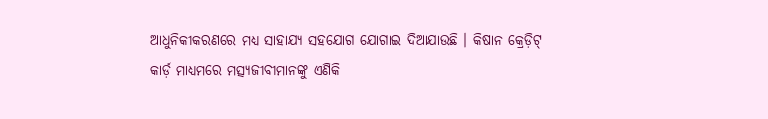ଆଧୁନିକୀକରଣରେ ମଧ୍ୟ ସାହାଯ୍ୟ ସହଯୋଗ ଯୋଗାଇ ଦିଆଯାଉଛି । କିଷାନ କ୍ରେଡ଼ିଟ୍ କାର୍ଡ଼ ମାଧ୍ୟମରେ ମତ୍ସ୍ୟଜୀବୀମାନଙ୍କୁ ଏଣିକି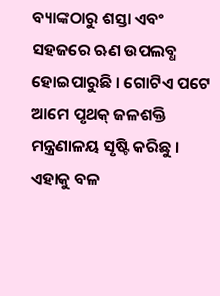ବ୍ୟାଙ୍କଠାରୁ ଶସ୍ତା ଏବଂ ସହଜରେ ଋଣ ଉପଲବ୍ଧ ହୋଇପାରୁଛି । ଗୋଟିଏ ପଟେ ଆମେ ପୃଥକ୍ ଜଳଶକ୍ତି ମନ୍ତ୍ରଣାଳୟ ସୃଷ୍ଟି କରିଛୁ । ଏହାକୁ ବଳ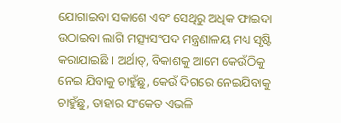ଯୋଗାଇବା ସକାଶେ ଏବଂ ସେଥିରୁ ଅଧିକ ଫାଇଦା ଉଠାଇବା ଲାଗି ମତ୍ସ୍ୟସଂପଦ ମନ୍ତ୍ରଣାଳୟ ମଧ୍ୟ ସୃଷ୍ଟି କରାଯାଇଛି । ଅର୍ଥାତ୍, ବିକାଶକୁ ଆମେ କେଉଁଠିକୁ ନେଇ ଯିବାକୁ ଚାହୁଁଛୁ, କେଉଁ ଦିଗରେ ନେଇଯିବାକୁ ଚାହୁଁଛୁ, ତାହାର ସଂକେତ ଏଭଳି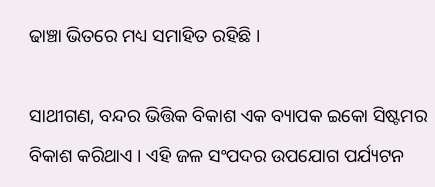ଢାଞ୍ଚା ଭିତରେ ମଧ୍ୟ ସମାହିତ ରହିଛି ।

ସାଥୀଗଣ, ବନ୍ଦର ଭିତ୍ତିକ ବିକାଶ ଏକ ବ୍ୟାପକ ଇକୋ ସିଷ୍ଟମର ବିକାଶ କରିଥାଏ । ଏହି ଜଳ ସଂପଦର ଉପଯୋଗ ପର୍ଯ୍ୟଟନ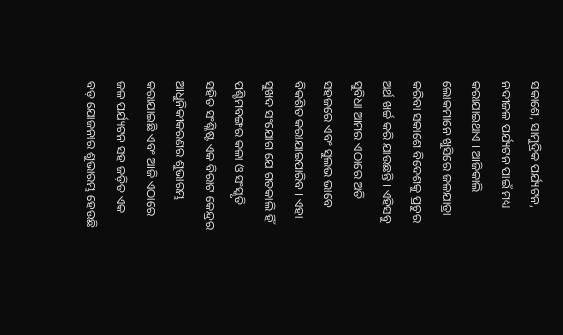ସକାଶେ, ସାମୁଦ୍ରିକ ପର୍ଯ୍ୟଟନ, ନଦୀଜଳ ପର୍ଯ୍ୟଟନ ପାଇଁ ମଧ୍ୟ କରାଯାଇଥାଏ । ଆଜିକାଲି ଲୋକମାନେ ଖୁସିରେ ଜଳଯାତ୍ରା କରିବା ସକାଶେ ବିଦେଶକୁ ପ୍ରଚୁର ଅର୍ଥ ଖର୍ଚ୍ଚ କରି ଯାଉଛନ୍ତି । ଏହିସବୁ ସୁବିଧା ଆମର ଏଠାରେ ଅତି ସହଜରେ ଏବଂ ସୁଲଭ ଭାବେ ବିକଶିତ କରାଯାଇପାରିବ । ଏହା ସୁଖଦ ସଂଯୋଗ ଯେ ଗତକାଲି ହିଁ ପଶ୍ଚିମବଙ୍ଗର କଳା ଓ ସଂସ୍କୃତି ସହିତ ସଂଶ୍ଳିଷ୍ଟ ଏକ ବିରାଟ କେନ୍ଦ୍ରର ଆଧୁନିକୀକରଣର ଶୁଭାରମ୍ଭ କରାଯାଇଛି ଏବଂ ଆଜି ଏଠାରେ ଜଳ ପର୍ଯ୍ୟଟନ ସହ ଜଡ଼ିତ ଏକ ବଡ଼ ଯୋଜନାର ଶୁଭାରମ୍ଭ ହେଉଛି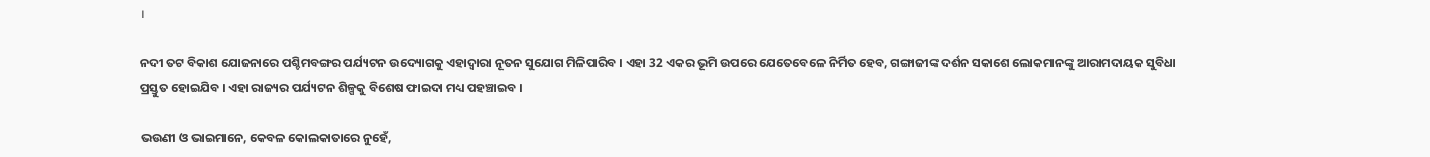।

ନଦୀ ତଟ ବିକାଶ ଯୋଜନାରେ ପଶ୍ଚିମବଙ୍ଗର ପର୍ଯ୍ୟଟନ ଉଦ୍ୟୋଗକୁ ଏହାଦ୍ୱାରା ନୂତନ ସୁଯୋଗ ମିଳିପାରିବ । ଏହା 32 ଏକର ଭୂମି ଉପରେ ଯେତେବେଳେ ନିର୍ମିତ ହେବ, ଗଙ୍ଗାଜୀଙ୍କ ଦର୍ଶନ ସକାଶେ ଲୋକମାନଙ୍କୁ ଆରାମଦାୟକ ସୁବିଧା ପ୍ରସ୍ତୁତ ହୋଇଯିବ । ଏହା ରାଜ୍ୟର ପର୍ଯ୍ୟଟନ ଶିଳ୍ପକୁ ବିଶେଷ ଫାଇଦା ମଧ୍ୟ ପହଞ୍ଚାଇବ ।

ଭଉଣୀ ଓ ଭାଇମାନେ, କେବଳ କୋଲକାତାରେ ନୁହେଁ,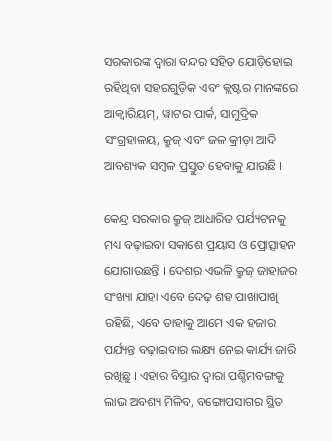ସରକାରଙ୍କ ଦ୍ୱାରା ବନ୍ଦର ସହିତ ଯୋଡ଼ିହୋଇ ରହିଥିବା ସହରଗୁଡ଼ିକ ଏବଂ କ୍ଲଷ୍ଟର ମାନଙ୍କରେ ଆକ୍ୱାରିୟମ୍, ୱାଟର ପାର୍କ, ସାମୁଦ୍ରିକ ସଂଗ୍ରହାଳୟ, କ୍ରୁଜ୍ ଏବଂ ଜଳ କ୍ରୀଡ଼ା ଆଦି ଆବଶ୍ୟକ ସମ୍ବଳ ପ୍ରସ୍ତୁତ ହେବାକୁ ଯାଉଛି ।

କେନ୍ଦ୍ର ସରକାର କ୍ରୁଜ୍ ଆଧାରିତ ପର୍ଯ୍ୟଟନକୁ ମଧ୍ୟ ବଢ଼ାଇବା ସକାଶେ ପ୍ରୟାସ ଓ ପ୍ରୋତ୍ସାହନ ଯୋଗାଉଛନ୍ତି । ଦେଶର ଏଭଳି କ୍ରୁଜ୍ ଜାହାଜର ସଂଖ୍ୟା ଯାହା ଏବେ ଦେଢ଼ ଶହ ପାଖାପାଖି ରହିଛି, ଏବେ ତାହାକୁ ଆମେ ଏକ ହଜାର ପର୍ଯ୍ୟନ୍ତ ବଢ଼ାଇବାର ଲକ୍ଷ୍ୟ ନେଇ କାର୍ଯ୍ୟ ଜାରି ରଖିଛୁ । ଏହାର ବିସ୍ତାର ଦ୍ୱାରା ପଶ୍ଚିମବଙ୍ଗକୁ ଲାଭ ଅବଶ୍ୟ ମିଳିବ, ବଙ୍ଗୋପସାଗର ସ୍ଥିତ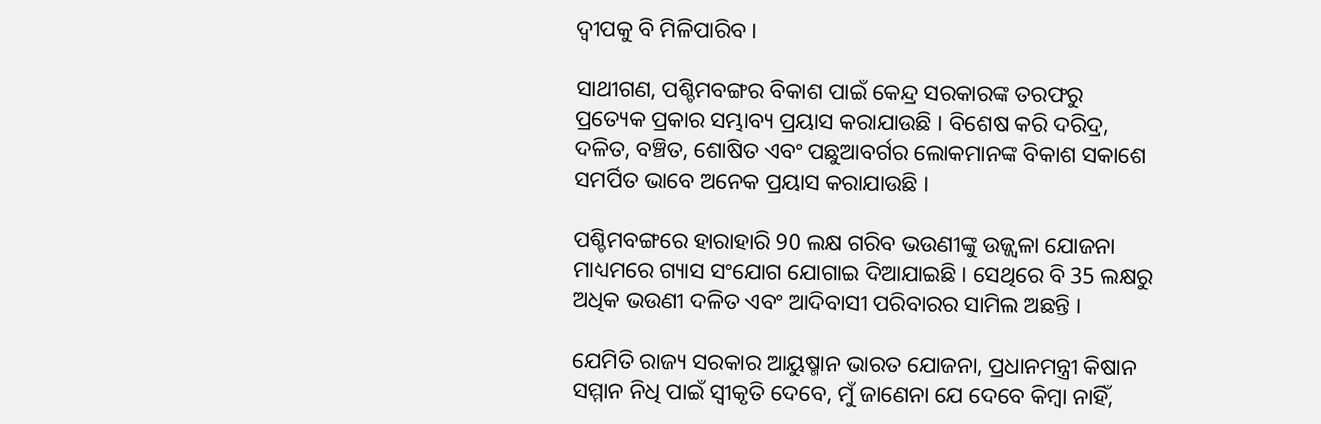ଦ୍ୱୀପକୁ ବି ମିଳିପାରିବ ।

ସାଥୀଗଣ, ପଶ୍ଚିମବଙ୍ଗର ବିକାଶ ପାଇଁ କେନ୍ଦ୍ର ସରକାରଙ୍କ ତରଫରୁ ପ୍ରତ୍ୟେକ ପ୍ରକାର ସମ୍ଭାବ୍ୟ ପ୍ରୟାସ କରାଯାଉଛି । ବିଶେଷ କରି ଦରିଦ୍ର, ଦଳିତ, ବଞ୍ଚିତ, ଶୋଷିତ ଏବଂ ପଛୁଆବର୍ଗର ଲୋକମାନଙ୍କ ବିକାଶ ସକାଶେ ସମର୍ପିତ ଭାବେ ଅନେକ ପ୍ରୟାସ କରାଯାଉଛି ।

ପଶ୍ଚିମବଙ୍ଗରେ ହାରାହାରି 90 ଲକ୍ଷ ଗରିବ ଭଉଣୀଙ୍କୁ ଉଜ୍ଜ୍ୱଳା ଯୋଜନା ମାଧ୍ୟମରେ ଗ୍ୟାସ ସଂଯୋଗ ଯୋଗାଇ ଦିଆଯାଇଛି । ସେଥିରେ ବି 35 ଲକ୍ଷରୁ ଅଧିକ ଭଉଣୀ ଦଳିତ ଏବଂ ଆଦିବାସୀ ପରିବାରର ସାମିଲ ଅଛନ୍ତି ।

ଯେମିତି ରାଜ୍ୟ ସରକାର ଆୟୁଷ୍ମାନ ଭାରତ ଯୋଜନା, ପ୍ରଧାନମନ୍ତ୍ରୀ କିଷାନ ସମ୍ମାନ ନିଧି ପାଇଁ ସ୍ୱୀକୃତି ଦେବେ, ମୁଁ ଜାଣେନା ଯେ ଦେବେ କିମ୍ବା ନାହିଁ,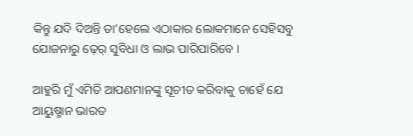କିନ୍ତୁ ଯଦି ଦିଅନ୍ତି ତା’ହେଲେ ଏଠାକାର ଲୋକମାନେ ସେହିସବୁ ଯୋଜନାରୁ ଢ଼େର୍ ସୁବିଧା ଓ ଲାଭ ପାରିପାରିବେ ।

ଆହୁରି ମୁଁ ଏମିତି ଆପଣମାନଙ୍କୁ ସୂଚୀତ କରିବାକୁ ଚାହେଁ ଯେ ଆୟୁଷ୍ମାନ ଭାରତ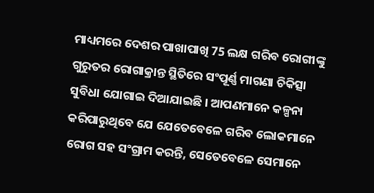ମାଧ୍ୟମରେ ଦେଶର ପାଖାପାଖି 75 ଲକ୍ଷ ଗରିବ ରୋଗୀଙ୍କୁ ଗୁରୁତର ରୋଗାକ୍ରାନ୍ତ ସ୍ଥିତିରେ ସଂପୂର୍ଣ୍ଣ ମାଗଣା ଚିକିତ୍ସା ସୁବିଧା ଯୋଗାଇ ଦିଆଯାଇଛି । ଆପଣମାନେ କଳ୍ପନା କରିପାରୁଥିବେ ଯେ ଯେତେବେଳେ ଗରିବ ଲୋକମାନେ ରୋଗ ସହ ସଂଗ୍ରାମ କରନ୍ତି, ସେତେବେଳେ ସେମାନେ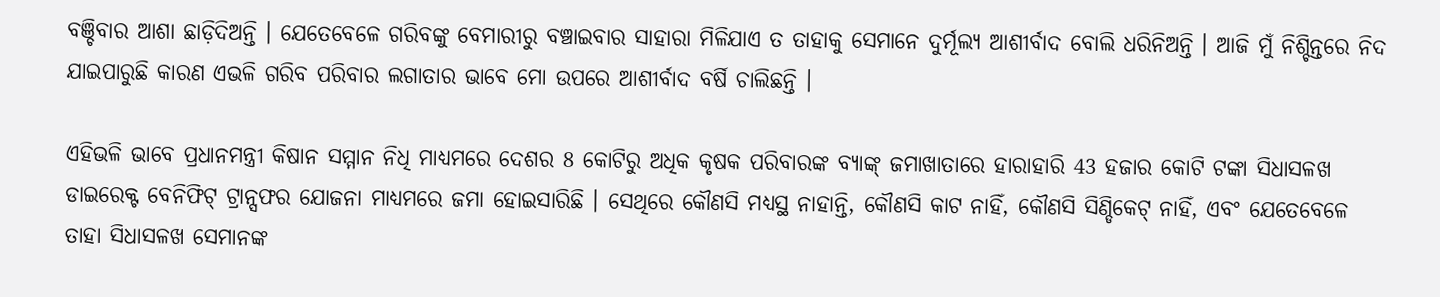ବଞ୍ଚିବାର ଆଶା ଛାଡ଼ିଦିଅନ୍ତି । ଯେତେବେଳେ ଗରିବଙ୍କୁ ବେମାରୀରୁ ବଞ୍ଚାଇବାର ସାହାରା ମିଳିଯାଏ ତ ତାହାକୁ ସେମାନେ ଦୁର୍ମୂଲ୍ୟ ଆଶୀର୍ବାଦ ବୋଲି ଧରିନିଅନ୍ତି । ଆଜି ମୁଁ ନିଶ୍ଚିନ୍ତରେ ନିଦ ଯାଇପାରୁଛି କାରଣ ଏଭଳି ଗରିବ ପରିବାର ଲଗାତାର ଭାବେ ମୋ ଉପରେ ଆଶୀର୍ବାଦ ବର୍ଷି ଚାଲିଛନ୍ତି ।

ଏହିଭଳି ଭାବେ ପ୍ରଧାନମନ୍ତ୍ରୀ କିଷାନ ସମ୍ମାନ ନିଧି ମାଧ୍ୟମରେ ଦେଶର 8 କୋଟିରୁ ଅଧିକ କୃଷକ ପରିବାରଙ୍କ ବ୍ୟାଙ୍କ୍ ଜମାଖାତାରେ ହାରାହାରି 43 ହଜାର କୋଟି ଟଙ୍କା ସିଧାସଳଖ ଡାଇରେକ୍ଟ ବେନିଫିଟ୍ ଟ୍ରାନ୍ସଫର ଯୋଜନା ମାଧ୍ୟମରେ ଜମା ହୋଇସାରିଛି । ସେଥିରେ କୌଣସି ମଧ୍ୟସ୍ଥ ନାହାନ୍ତି, କୌଣସି କାଟ ନାହିଁ, କୌଣସି ସିଣ୍ଡିକେଟ୍ ନାହିଁ, ଏବଂ ଯେତେବେଳେ ତାହା ସିଧାସଳଖ ସେମାନଙ୍କ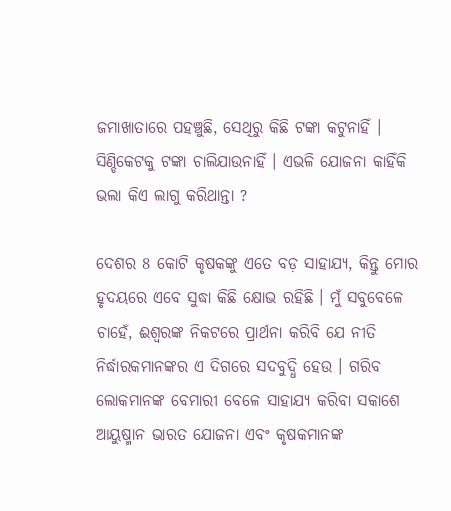ଜମାଖାତାରେ ପହଞ୍ଚୁଛି, ସେଥିରୁ କିଛି ଟଙ୍କା କଟୁନାହିଁ । ସିଣ୍ଡିକେଟକୁ ଟଙ୍କା ଚାଲିଯାଉନାହିଁ । ଏଭଳି ଯୋଜନା କାହିଁକି ଭଲା କିଏ ଲାଗୁ କରିଥାନ୍ତା ?

ଦେଶର 8 କୋଟି କୃଷକଙ୍କୁ ଏତେ ବଡ଼ ସାହାଯ୍ୟ, କିନ୍ତୁ ମୋର ହୃଦୟରେ ଏବେ ସୁଦ୍ଧା କିଛି କ୍ଷୋଭ ରହିଛି । ମୁଁ ସବୁବେଳେ ଚାହେଁ, ଈଶ୍ୱରଙ୍କ ନିକଟରେ ପ୍ରାର୍ଥନା କରିବି ଯେ ନୀତି ନିର୍ଦ୍ଧାରକମାନଙ୍କର ଏ ଦିଗରେ ସଦବୁଦ୍ଧି ହେଉ । ଗରିବ ଲୋକମାନଙ୍କ ବେମାରୀ ବେଳେ ସାହାଯ୍ୟ କରିବା ସକାଶେ ଆୟୁଷ୍ମାନ ଭାରତ ଯୋଜନା ଏବଂ କୃଷକମାନଙ୍କ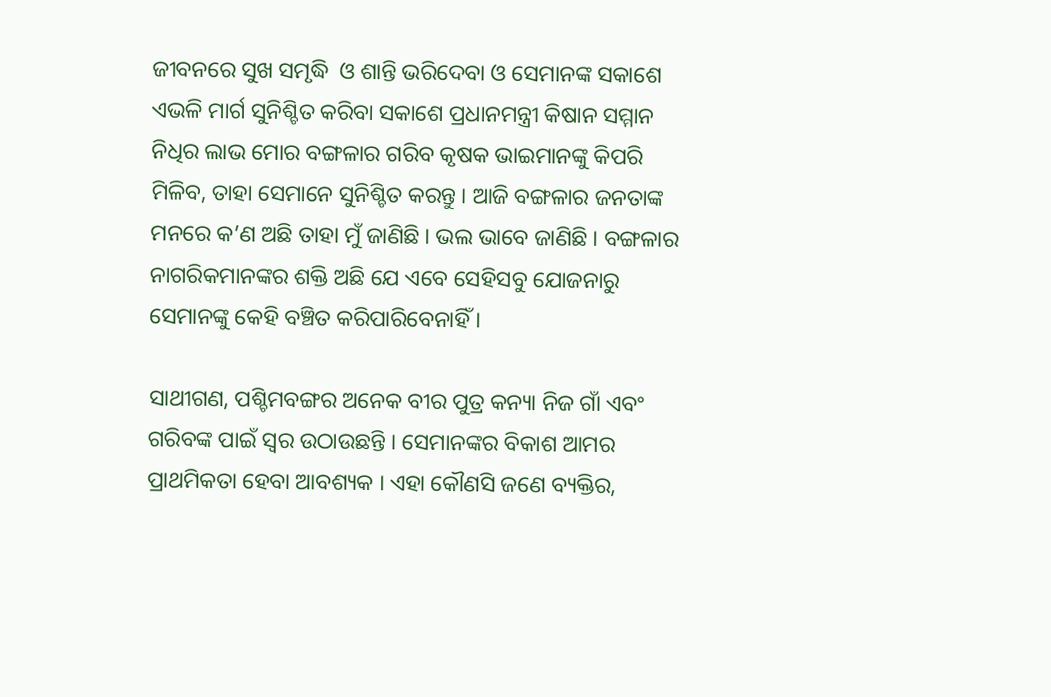ଜୀବନରେ ସୁଖ ସମୃଦ୍ଧି  ଓ ଶାନ୍ତି ଭରିଦେବା ଓ ସେମାନଙ୍କ ସକାଶେ ଏଭଳି ମାର୍ଗ ସୁନିଶ୍ଚିତ କରିବା ସକାଶେ ପ୍ରଧାନମନ୍ତ୍ରୀ କିଷାନ ସମ୍ମାନ ନିଧିର ଲାଭ ମୋର ବଙ୍ଗଳାର ଗରିବ କୃଷକ ଭାଇମାନଙ୍କୁ କିପରି ମିଳିବ, ତାହା ସେମାନେ ସୁନିଶ୍ଚିତ କରନ୍ତୁ । ଆଜି ବଙ୍ଗଳାର ଜନତାଙ୍କ ମନରେ କ’ଣ ଅଛି ତାହା ମୁଁ ଜାଣିଛି । ଭଲ ଭାବେ ଜାଣିଛି । ବଙ୍ଗଳାର ନାଗରିକମାନଙ୍କର ଶକ୍ତି ଅଛି ଯେ ଏବେ ସେହିସବୁ ଯୋଜନାରୁ ସେମାନଙ୍କୁ କେହି ବଞ୍ଚିତ କରିପାରିବେନାହିଁ ।

ସାଥୀଗଣ, ପଶ୍ଚିମବଙ୍ଗର ଅନେକ ବୀର ପୁତ୍ର କନ୍ୟା ନିଜ ଗାଁ ଏବଂ ଗରିବଙ୍କ ପାଇଁ ସ୍ୱର ଉଠାଉଛନ୍ତି । ସେମାନଙ୍କର ବିକାଶ ଆମର ପ୍ରାଥମିକତା ହେବା ଆବଶ୍ୟକ । ଏହା କୌଣସି ଜଣେ ବ୍ୟକ୍ତିର,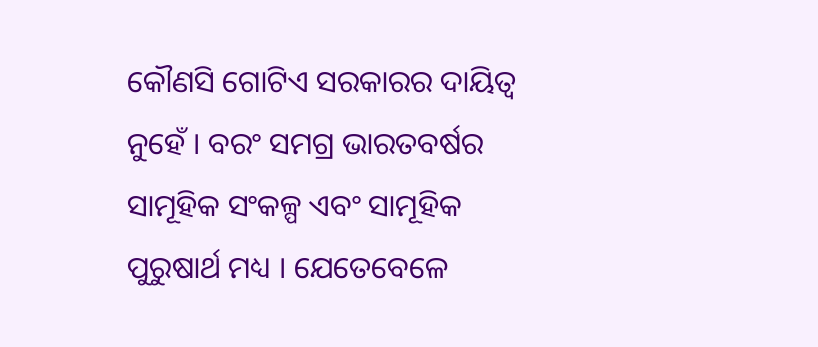କୌଣସି ଗୋଟିଏ ସରକାରର ଦାୟିତ୍ୱ ନୁହେଁ । ବରଂ ସମଗ୍ର ଭାରତବର୍ଷର ସାମୂହିକ ସଂକଳ୍ପ ଏବଂ ସାମୂହିକ ପୁରୁଷାର୍ଥ ମଧ୍ୟ । ଯେତେବେଳେ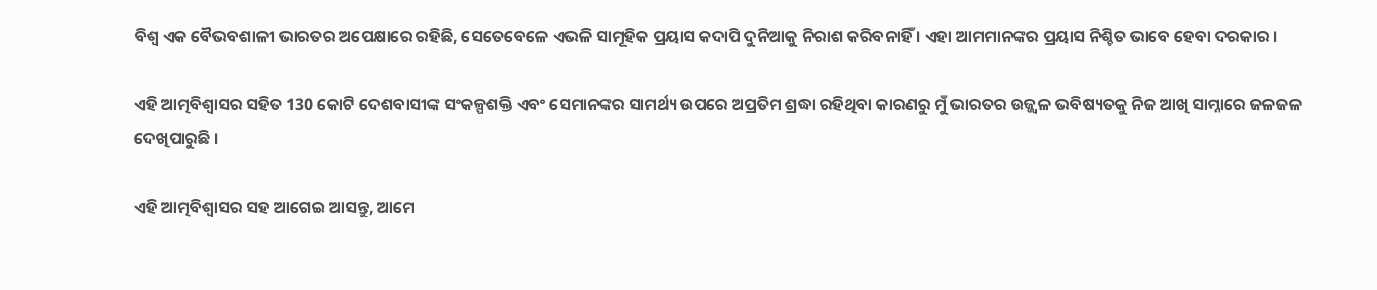ବିଶ୍ୱ ଏକ ବୈଭବଶାଳୀ ଭାରତର ଅପେକ୍ଷାରେ ରହିଛି, ସେତେବେଳେ ଏଭଳି ସାମୂହିକ ପ୍ରୟାସ କଦାପି ଦୁନିଆକୁ ନିରାଶ କରିବନାହିଁ । ଏହା ଆମମାନଙ୍କର ପ୍ରୟାସ ନିଶ୍ଚିତ ଭାବେ ହେବା ଦରକାର ।

ଏହି ଆତ୍ମବିଶ୍ୱାସର ସହିତ 130 କୋଟି ଦେଶବାସୀଙ୍କ ସଂକଳ୍ପଶକ୍ତି ଏବଂ ସେମାନଙ୍କର ସାମର୍ଥ୍ୟ ଉପରେ ଅପ୍ରତିମ ଶ୍ରଦ୍ଧା ରହିଥିବା କାରଣରୁ ମୁଁ ଭାରତର ଉଜ୍ଜ୍ୱଳ ଭବିଷ୍ୟତକୁ ନିଜ ଆଖି ସାମ୍ନାରେ ଜଳଜଳ ଦେଖିପାରୁଛି ।

ଏହି ଆତ୍ମବିଶ୍ୱାସର ସହ ଆଗେଇ ଆସନ୍ତୁ, ଆମେ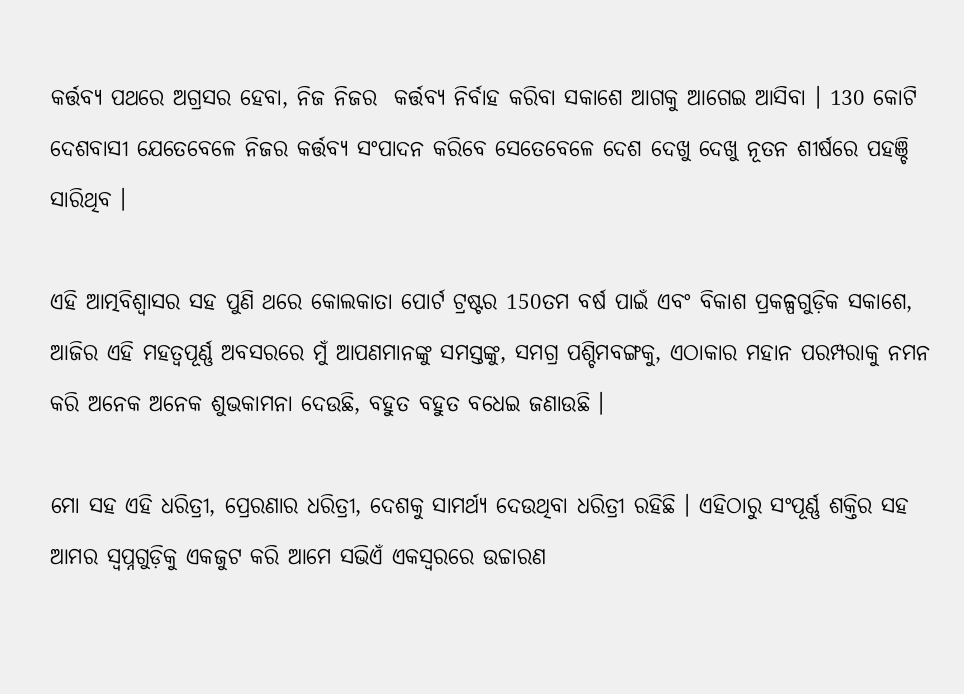କର୍ତ୍ତବ୍ୟ ପଥରେ ଅଗ୍ରସର ହେବା, ନିଜ ନିଜର  କର୍ତ୍ତବ୍ୟ ନିର୍ବାହ କରିବା ସକାଶେ ଆଗକୁ ଆଗେଇ ଆସିବା । 130 କୋଟି ଦେଶବାସୀ ଯେତେବେଳେ ନିଜର କର୍ତ୍ତବ୍ୟ ସଂପାଦନ କରିବେ ସେତେବେଳେ ଦେଶ ଦେଖୁ ଦେଖୁ ନୂତନ ଶୀର୍ଷରେ ପହଞ୍ଚି ସାରିଥିବ ।

ଏହି ଆତ୍ମବିଶ୍ୱାସର ସହ ପୁଣି ଥରେ କୋଲକାତା ପୋର୍ଟ ଟ୍ରଷ୍ଟର 150ତମ ବର୍ଷ ପାଇଁ ଏବଂ ବିକାଶ ପ୍ରକଳ୍ପଗୁଡ଼ିକ ସକାଶେ, ଆଜିର ଏହି ମହତ୍ଵପୂର୍ଣ୍ଣ ଅବସରରେ ମୁଁ ଆପଣମାନଙ୍କୁ ସମସ୍ତଙ୍କୁ, ସମଗ୍ର ପଶ୍ଚିମବଙ୍ଗକୁ, ଏଠାକାର ମହାନ ପରମ୍ପରାକୁ ନମନ କରି ଅନେକ ଅନେକ ଶୁଭକାମନା ଦେଉଛି, ବହୁତ ବହୁତ ବଧେଇ ଜଣାଉଛି ।

ମୋ ସହ ଏହି ଧରିତ୍ରୀ, ପ୍ରେରଣାର ଧରିତ୍ରୀ, ଦେଶକୁ ସାମର୍ଥ୍ୟ ଦେଉଥିବା ଧରିତ୍ରୀ ରହିଛି । ଏହିଠାରୁ ସଂପୂର୍ଣ୍ଣ ଶକ୍ତିର ସହ ଆମର ସ୍ୱପ୍ନଗୁଡ଼ିକୁ ଏକଜୁଟ କରି ଆମେ ସଭିଏଁ ଏକସ୍ୱରରେ ଉଚ୍ଚାରଣ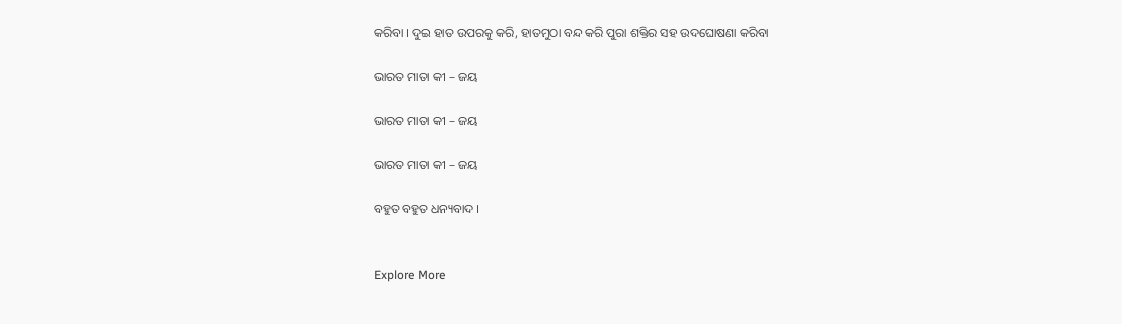କରିବା । ଦୁଇ ହାତ ଉପରକୁ କରି, ହାତମୁଠା ବନ୍ଦ କରି ପୁରା ଶକ୍ତିର ସହ ଉଦଘୋଷଣା କରିବା

ଭାରତ ମାତା କୀ – ଜୟ

ଭାରତ ମାତା କୀ – ଜୟ

ଭାରତ ମାତା କୀ – ଜୟ

ବହୁତ ବହୁତ ଧନ୍ୟବାଦ ।


Explore More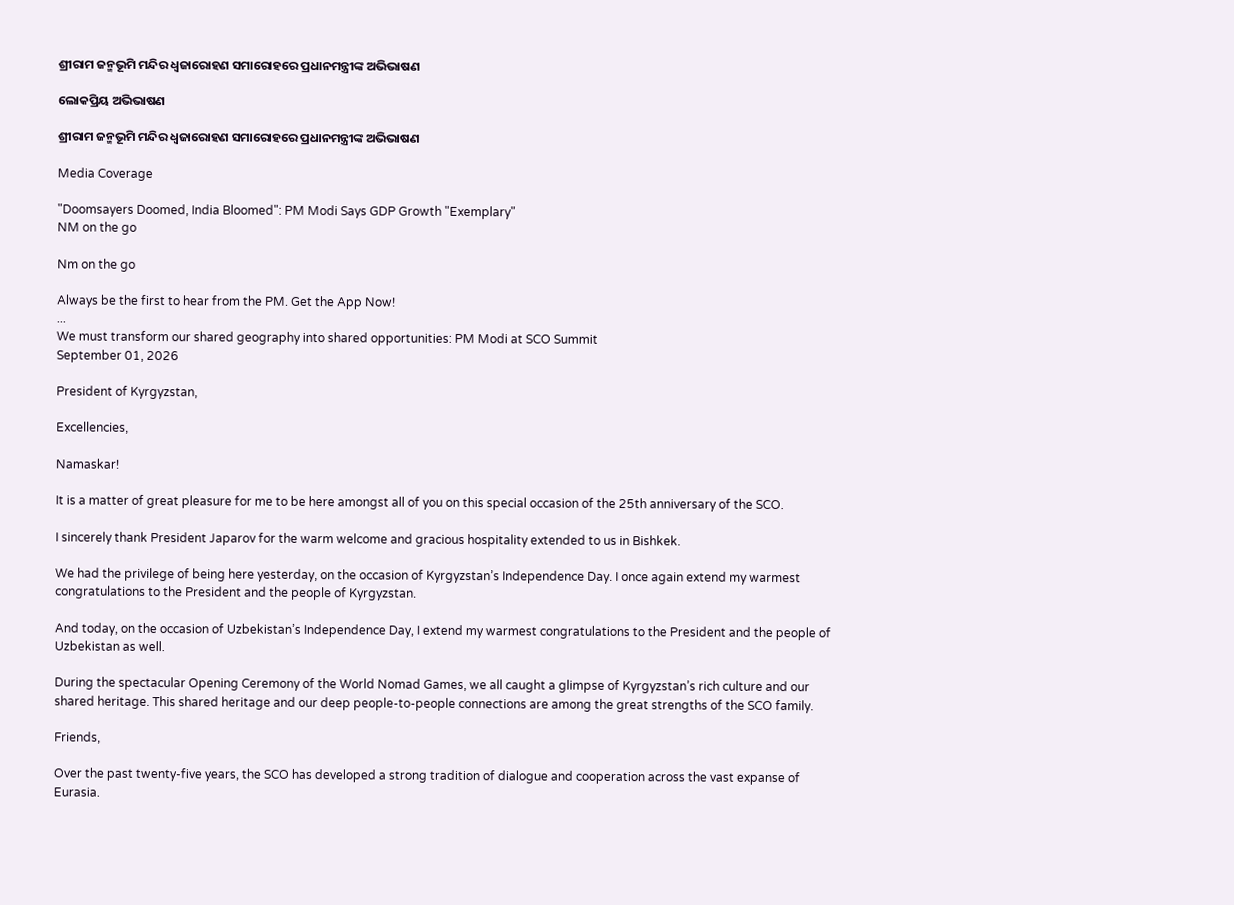ଶ୍ରୀରାମ ଜନ୍ମଭୂମି ମନ୍ଦିର ଧ୍ଵଜାରୋହଣ ସମାରୋହରେ ପ୍ରଧାନମନ୍ତ୍ରୀଙ୍କ ଅଭିଭାଷଣ

ଲୋକପ୍ରିୟ ଅଭିଭାଷଣ

ଶ୍ରୀରାମ ଜନ୍ମଭୂମି ମନ୍ଦିର ଧ୍ଵଜାରୋହଣ ସମାରୋହରେ ପ୍ରଧାନମନ୍ତ୍ରୀଙ୍କ ଅଭିଭାଷଣ

Media Coverage

"Doomsayers Doomed, India Bloomed": PM Modi Says GDP Growth "Exemplary"
NM on the go

Nm on the go

Always be the first to hear from the PM. Get the App Now!
...
We must transform our shared geography into shared opportunities: PM Modi at SCO Summit
September 01, 2026

President of Kyrgyzstan,

Excellencies,

Namaskar!

It is a matter of great pleasure for me to be here amongst all of you on this special occasion of the 25th anniversary of the SCO.

I sincerely thank President Japarov for the warm welcome and gracious hospitality extended to us in Bishkek.

We had the privilege of being here yesterday, on the occasion of Kyrgyzstan’s Independence Day. I once again extend my warmest congratulations to the President and the people of Kyrgyzstan.

And today, on the occasion of Uzbekistan’s Independence Day, I extend my warmest congratulations to the President and the people of Uzbekistan as well.

During the spectacular Opening Ceremony of the World Nomad Games, we all caught a glimpse of Kyrgyzstan’s rich culture and our shared heritage. This shared heritage and our deep people-to-people connections are among the great strengths of the SCO family.

Friends,

Over the past twenty-five years, the SCO has developed a strong tradition of dialogue and cooperation across the vast expanse of Eurasia.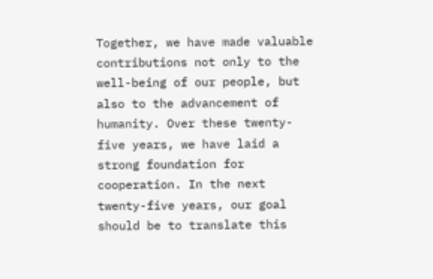Together, we have made valuable contributions not only to the well-being of our people, but also to the advancement of humanity. Over these twenty-five years, we have laid a strong foundation for cooperation. In the next twenty-five years, our goal should be to translate this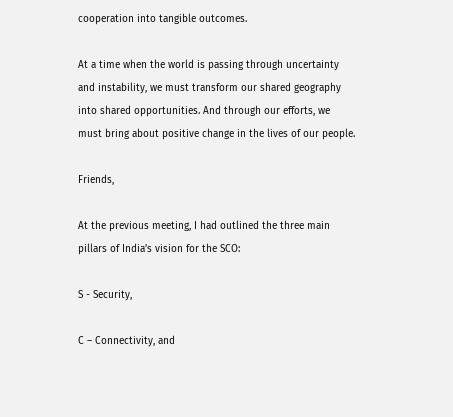cooperation into tangible outcomes.

At a time when the world is passing through uncertainty and instability, we must transform our shared geography into shared opportunities. And through our efforts, we must bring about positive change in the lives of our people.

Friends,

At the previous meeting, I had outlined the three main pillars of India’s vision for the SCO:

S - Security,

C – Connectivity, and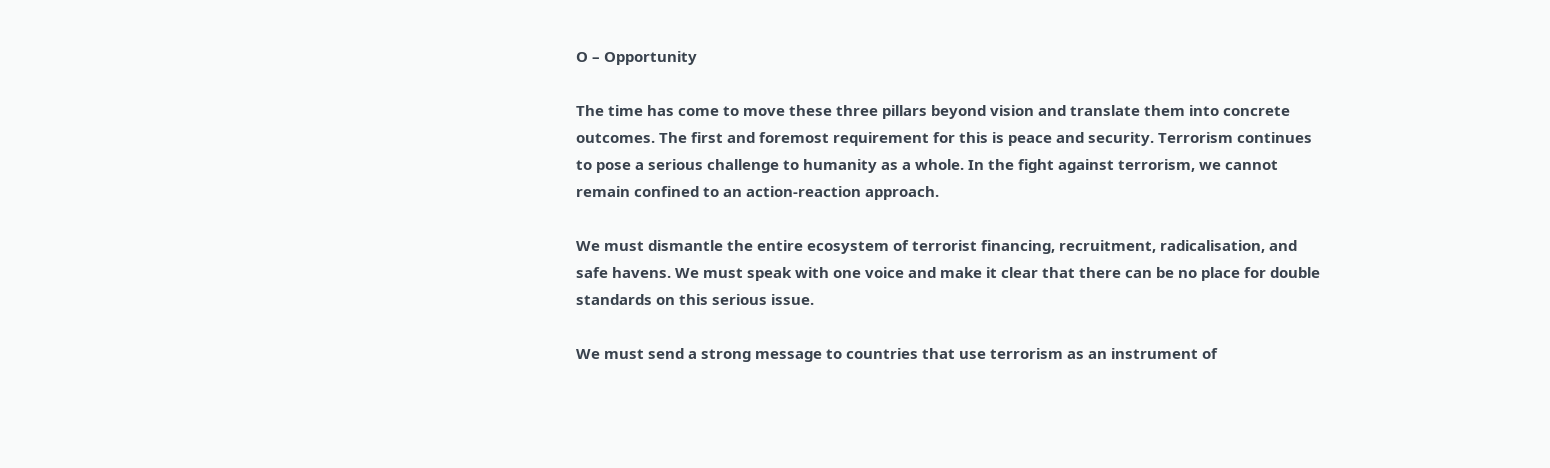O – Opportunity

The time has come to move these three pillars beyond vision and translate them into concrete outcomes. The first and foremost requirement for this is peace and security. Terrorism continues to pose a serious challenge to humanity as a whole. In the fight against terrorism, we cannot remain confined to an action-reaction approach.

We must dismantle the entire ecosystem of terrorist financing, recruitment, radicalisation, and safe havens. We must speak with one voice and make it clear that there can be no place for double standards on this serious issue.

We must send a strong message to countries that use terrorism as an instrument of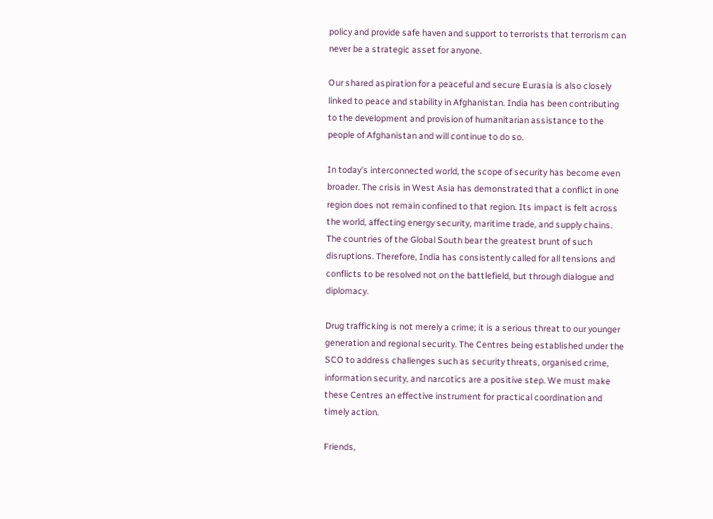policy and provide safe haven and support to terrorists that terrorism can never be a strategic asset for anyone.

Our shared aspiration for a peaceful and secure Eurasia is also closely linked to peace and stability in Afghanistan. India has been contributing to the development and provision of humanitarian assistance to the people of Afghanistan and will continue to do so.

In today’s interconnected world, the scope of security has become even broader. The crisis in West Asia has demonstrated that a conflict in one region does not remain confined to that region. Its impact is felt across the world, affecting energy security, maritime trade, and supply chains. The countries of the Global South bear the greatest brunt of such disruptions. Therefore, India has consistently called for all tensions and conflicts to be resolved not on the battlefield, but through dialogue and diplomacy.

Drug trafficking is not merely a crime; it is a serious threat to our younger generation and regional security. The Centres being established under the SCO to address challenges such as security threats, organised crime, information security, and narcotics are a positive step. We must make these Centres an effective instrument for practical coordination and timely action.

Friends,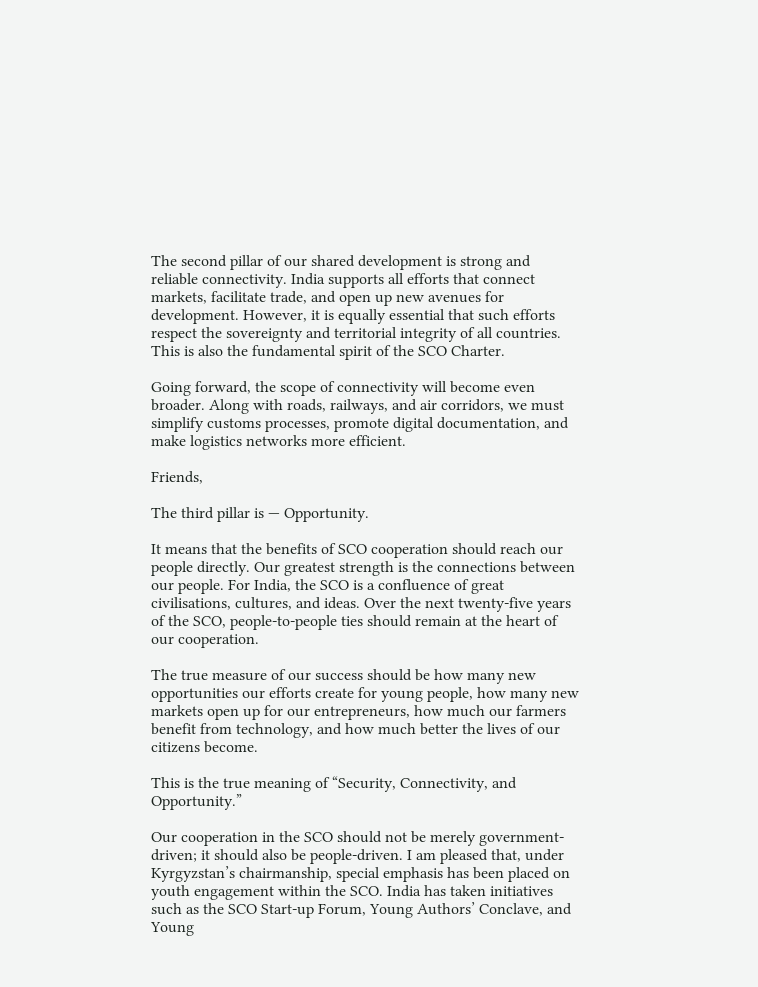The second pillar of our shared development is strong and reliable connectivity. India supports all efforts that connect markets, facilitate trade, and open up new avenues for development. However, it is equally essential that such efforts respect the sovereignty and territorial integrity of all countries. This is also the fundamental spirit of the SCO Charter.

Going forward, the scope of connectivity will become even broader. Along with roads, railways, and air corridors, we must simplify customs processes, promote digital documentation, and make logistics networks more efficient.

Friends,

The third pillar is — Opportunity.

It means that the benefits of SCO cooperation should reach our people directly. Our greatest strength is the connections between our people. For India, the SCO is a confluence of great civilisations, cultures, and ideas. Over the next twenty-five years of the SCO, people-to-people ties should remain at the heart of our cooperation.

The true measure of our success should be how many new opportunities our efforts create for young people, how many new markets open up for our entrepreneurs, how much our farmers benefit from technology, and how much better the lives of our citizens become.

This is the true meaning of “Security, Connectivity, and Opportunity.”

Our cooperation in the SCO should not be merely government-driven; it should also be people-driven. I am pleased that, under Kyrgyzstan’s chairmanship, special emphasis has been placed on youth engagement within the SCO. India has taken initiatives such as the SCO Start-up Forum, Young Authors’ Conclave, and Young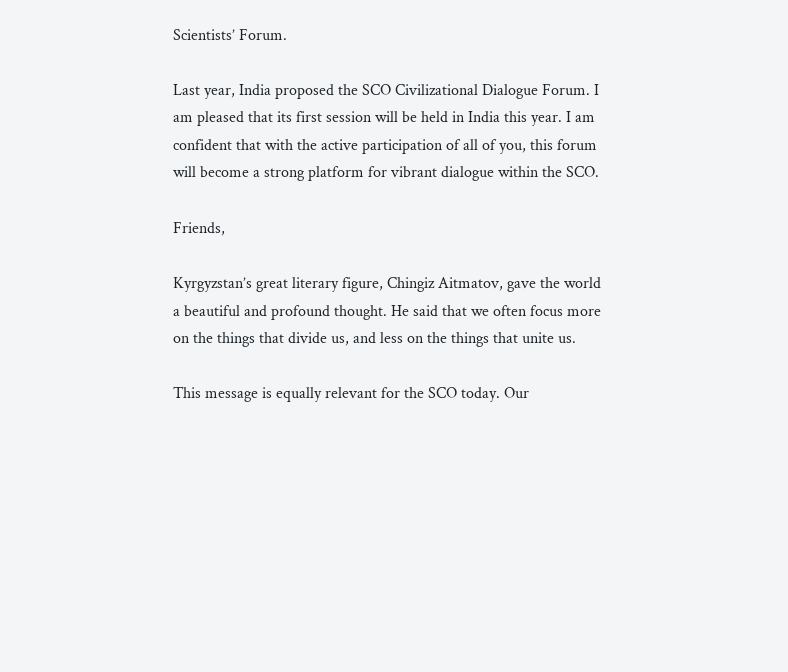Scientists’ Forum.

Last year, India proposed the SCO Civilizational Dialogue Forum. I am pleased that its first session will be held in India this year. I am confident that with the active participation of all of you, this forum will become a strong platform for vibrant dialogue within the SCO.

Friends,

Kyrgyzstan’s great literary figure, Chingiz Aitmatov, gave the world a beautiful and profound thought. He said that we often focus more on the things that divide us, and less on the things that unite us.

This message is equally relevant for the SCO today. Our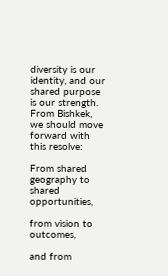diversity is our identity, and our shared purpose is our strength. From Bishkek, we should move forward with this resolve:

From shared geography to shared opportunities,

from vision to outcomes,

and from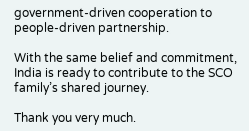government-driven cooperation to people-driven partnership.

With the same belief and commitment, India is ready to contribute to the SCO family’s shared journey.

Thank you very much.